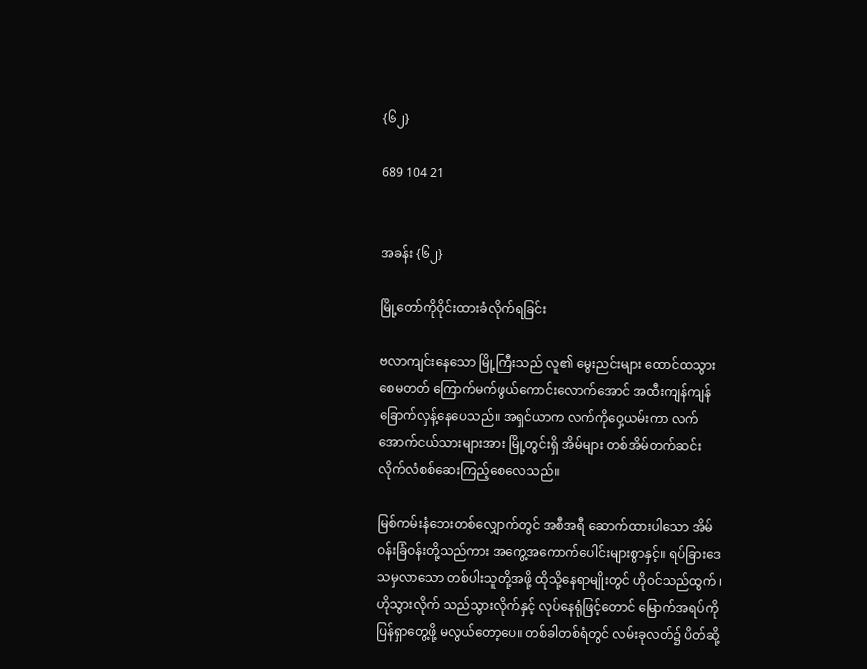{၆၂}

689 104 21


အခန်း {၆၂}

မြို့တော်ကိုဝိုင်းထားခံလိုက်ရခြင်း

ဗလာကျင်းနေသော မြို့ကြီးသည် လူ၏ မွေးညင်းများ ထောင်ထသွားစေမတတ် ကြောက်မက်ဖွယ်ကောင်းလောက်အောင် အထီးကျန်ကျန် ခြောက်လှန့်နေပေသည်။ အရှင်ယာက လက်ကိုဝှေ့ယမ်းကာ လက်အောက်ငယ်သားများအား မြို့တွင်းရှိ အိမ်များ တစ်အိမ်တက်ဆင်း လိုက်လံစစ်ဆေးကြည့်စေလေသည်။

မြစ်ကမ်းနံဘေးတစ်လျှောက်တွင် အစီအရီ ဆောက်ထားပါသော အိမ်ဝန်းခြံဝန်းတို့သည်ကား အကွေ့အကောက်ပေါင်းများစွာနှင့်။ ရပ်ခြားဒေသမှလာသော တစ်ပါးသူတို့အဖို့ ထိုသို့နေရာမျိုးတွင် ဟိုဝင်သည်ထွက် ၊ ဟိုသွားလိုက် သည်သွားလိုက်နှင့် လုပ်နေရုံဖြင့်တောင် မြောက်အရပ်ကို ပြန်ရှာတွေ့ဖို့ မလွယ်တော့ပေ။ တစ်ခါတစ်ရံတွင် လမ်းခုလတ်၌ ပိတ်ဆို့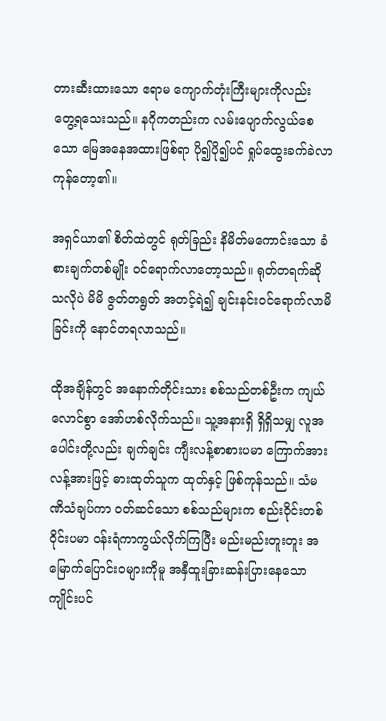တားဆီးထားသော ဧရာမ ကျောက်တုံးကြီးများကိုလည်း တွေ့ရသေးသည်။ နဂိုကတည်းက လမ်းပျောက်လွယ်စေသော မြေအနေအထားဖြစ်ရာ ပို၍ပို၍ပင် ရှုပ်ထွေးခက်ခဲလာကုန်တော့၏။

အရှင်ယာ၏ စိတ်ထဲတွင် ရုတ်ခြည်း နိမိတ်မကောင်းသော ခံစားချက်တစ်မျိုး ဝင်ရောက်လာတော့သည်။ ရုတ်တရက်ဆိုသလိုပဲ မိမိ ဇွတ်တရွတ် အတင့်ရဲ၍ ချင်းနင်းဝင်ရောက်လာမိခြင်းကို နောင်တရလာသည်။

ထိုအချိန်တွင် အနောက်တိုင်းသား စစ်သည်တစ်ဦးက ကျယ်လောင်စွာ အော်ဟစ်လိုက်သည်။ သူ့အနားရှိ ရှိရှိသမျှ လူအပေါင်းတို့လည်း ချက်ချင်း ကျီးလန့်စာစားပမာ ကြောက်အားလန့်အားဖြင့် ဓားထုတ်သူက ထုတ်နှင့် ဖြစ်ကုန်သည်။ သံမဏိသံချပ်ကာ ဝတ်ဆင်သော စစ်သည်များက စည်းဝိုင်းတစ်ဝိုင်းပမာ ဝန်းရံကာကွယ်လိုက်ကြပြီး မည်းမည်းတူးတူး အမြောက်ပြောင်းဝများကိုမူ အနှီထူးခြားဆန်းပြားနေသော ကျိုင်းပင်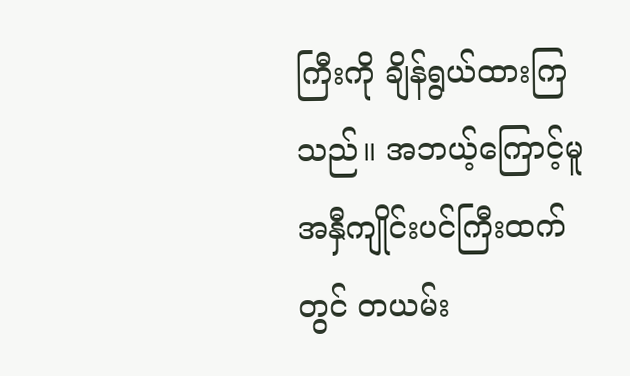ကြီးကို ချိန်ရွယ်ထားကြသည်။ အဘယ့်ကြောင့်မူ အနှီကျိုင်းပင်ကြီးထက်တွင် တယမ်း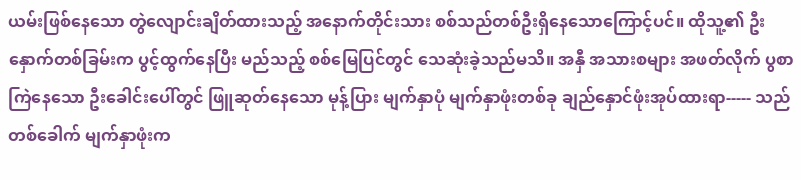ယမ်းဖြစ်နေသော တွဲလျောင်းချိတ်ထားသည့် အနောက်တိုင်းသား စစ်သည်တစ်ဦးရှိနေသောကြောင့်ပင်။ ထိုသူ့၏ ဦးနှောက်တစ်ခြမ်းက ပွင့်ထွက်နေပြီး မည်သည့် စစ်မြေပြင်တွင် သေဆုံးခဲ့သည်မသိ။ အနှီ အသားစများ အဖတ်လိုက် ပွစာကြဲနေသော ဦးခေါင်းပေါ်တွင် ဖြူဆုတ်နေသော မုန့်ပြား မျက်နှာပုံ မျက်နှာဖုံးတစ်ခု ချည်နှောင်ဖုံးအုပ်ထားရာ----- သည်တစ်ခေါက် မျက်နှာဖုံးက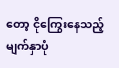တော့ ငိုကြွေးနေသည့်မျက်နှာပုံ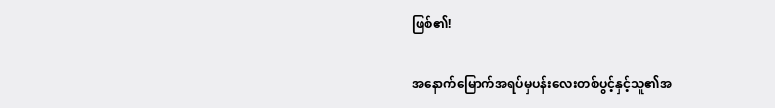ဖြစ်၏!

အနောက်မြောက်အရပ်မှပန်းလေးတစ်ပွင့်နှင့်သူ၏အ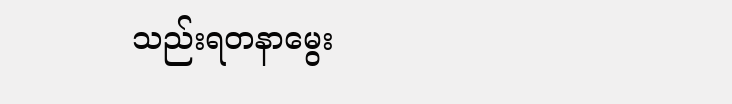သည်းရတနာမွေး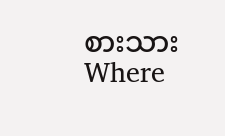စားသားWhere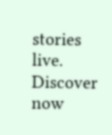stories live. Discover now